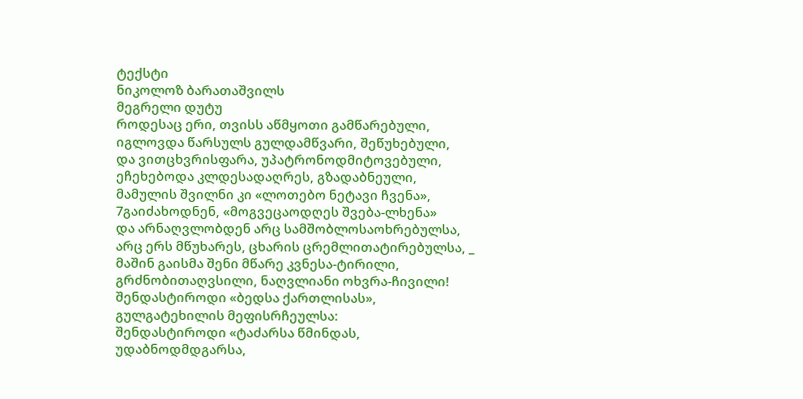ტექსტი
ნიკოლოზ ბარათაშვილს
მეგრელი დუტუ
როდესაც ერი, თვისს აწმყოთი გამწარებული,
იგლოვდა წარსულს გულდამწვარი, შეწუხებული,
და ვითცხვრისფარა, უპატრონოდმიტოვებული,
ეჩეხებოდა კლდესადაღრეს, გზადაბნეული,
მამულის შვილნი კი «ლოთებო ნეტავი ჩვენა»,
7გაიძახოდნენ, «მოგვეცაოდღეს შვება-ლხენა»
და არნაღვლობდენ არც სამშობლოსაოხრებულსა,
არც ერს მწუხარეს, ცხარის ცრემლითატირებულსა, _
მაშინ გაისმა შენი მწარე კვნესა-ტირილი,
გრძნობითაღვსილი, ნაღვლიანი ოხვრა-ჩივილი!
შენდასტიროდი «ბედსა ქართლისას»,
გულგატეხილის მეფისრჩეულსა:
შენდასტიროდი «ტაძარსა წმინდას,
უდაბნოდმდგარსა,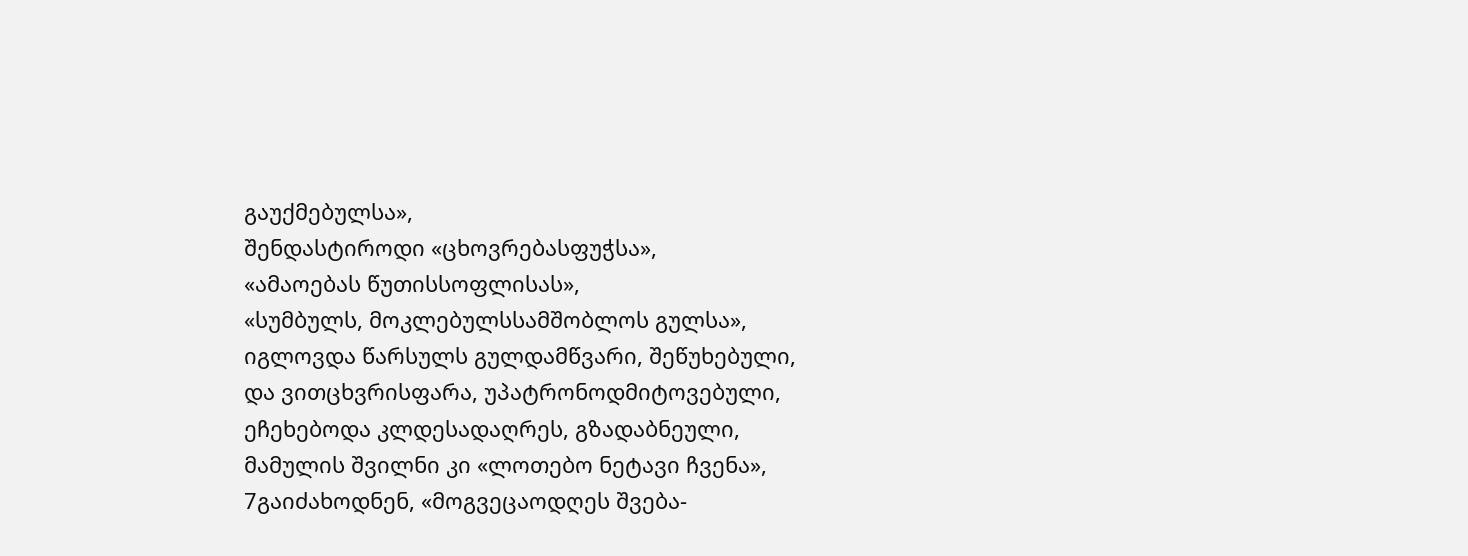გაუქმებულსა»,
შენდასტიროდი «ცხოვრებასფუჭსა»,
«ამაოებას წუთისსოფლისას»,
«სუმბულს, მოკლებულსსამშობლოს გულსა»,
იგლოვდა წარსულს გულდამწვარი, შეწუხებული,
და ვითცხვრისფარა, უპატრონოდმიტოვებული,
ეჩეხებოდა კლდესადაღრეს, გზადაბნეული,
მამულის შვილნი კი «ლოთებო ნეტავი ჩვენა»,
7გაიძახოდნენ, «მოგვეცაოდღეს შვება-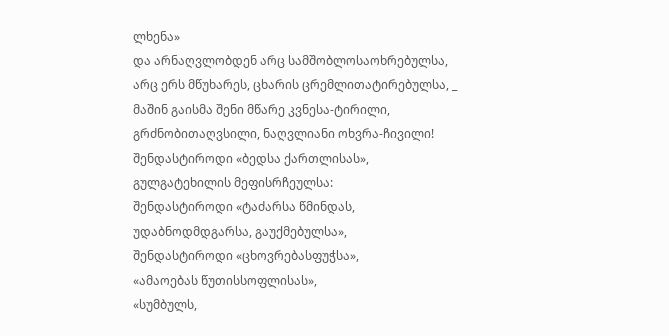ლხენა»
და არნაღვლობდენ არც სამშობლოსაოხრებულსა,
არც ერს მწუხარეს, ცხარის ცრემლითატირებულსა, _
მაშინ გაისმა შენი მწარე კვნესა-ტირილი,
გრძნობითაღვსილი, ნაღვლიანი ოხვრა-ჩივილი!
შენდასტიროდი «ბედსა ქართლისას»,
გულგატეხილის მეფისრჩეულსა:
შენდასტიროდი «ტაძარსა წმინდას,
უდაბნოდმდგარსა, გაუქმებულსა»,
შენდასტიროდი «ცხოვრებასფუჭსა»,
«ამაოებას წუთისსოფლისას»,
«სუმბულს,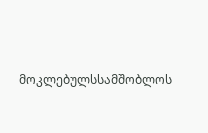მოკლებულსსამშობლოს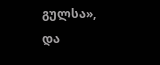გულსა»,
და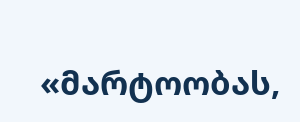«მარტოობას,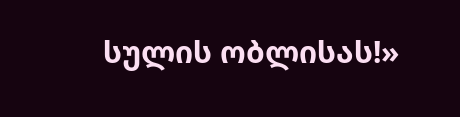სულის ობლისას!»